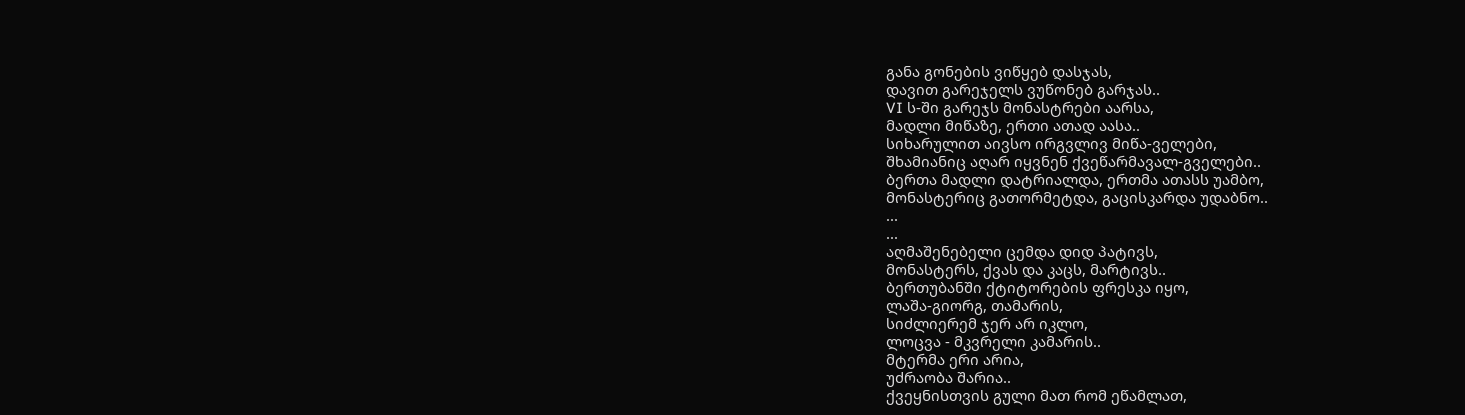განა გონების ვიწყებ დასჯას,
დავით გარეჯელს ვუწონებ გარჯას..
VI ს-ში გარეჯს მონასტრები აარსა,
მადლი მიწაზე, ერთი ათად აასა..
სიხარულით აივსო ირგვლივ მიწა-ველები,
შხამიანიც აღარ იყვნენ ქვეწარმავალ-გველები..
ბერთა მადლი დატრიალდა, ერთმა ათასს უამბო,
მონასტერიც გათორმეტდა, გაცისკარდა უდაბნო..
...
...
აღმაშენებელი ცემდა დიდ პატივს,
მონასტერს, ქვას და კაცს, მარტივს..
ბერთუბანში ქტიტორების ფრესკა იყო,
ლაშა-გიორგ, თამარის,
სიძლიერემ ჯერ არ იკლო,
ლოცვა - მკვრელი კამარის..
მტერმა ერი არია,
უძრაობა შარია..
ქვეყნისთვის გული მათ რომ ეწამლათ,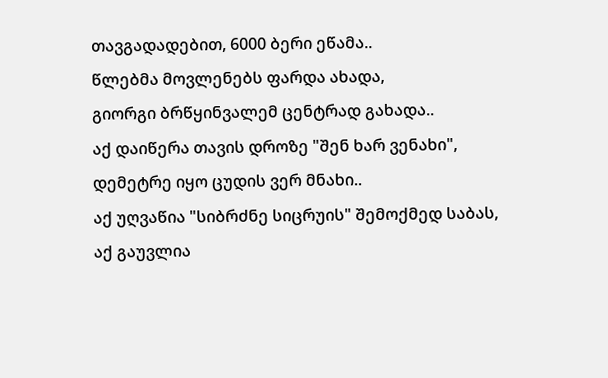თავგადადებით, 6000 ბერი ეწამა..
წლებმა მოვლენებს ფარდა ახადა,
გიორგი ბრწყინვალემ ცენტრად გახადა..
აქ დაიწერა თავის დროზე "შენ ხარ ვენახი",
დემეტრე იყო ცუდის ვერ მნახი..
აქ უღვაწია "სიბრძნე სიცრუის" შემოქმედ საბას,
აქ გაუვლია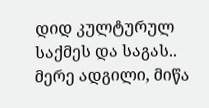დიდ კულტურულ საქმეს და საგას..
მერე ადგილი, მიწა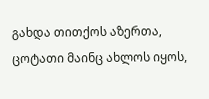გახდა თითქოს აზერთა,
ცოტათი მაინც ახლოს იყოს,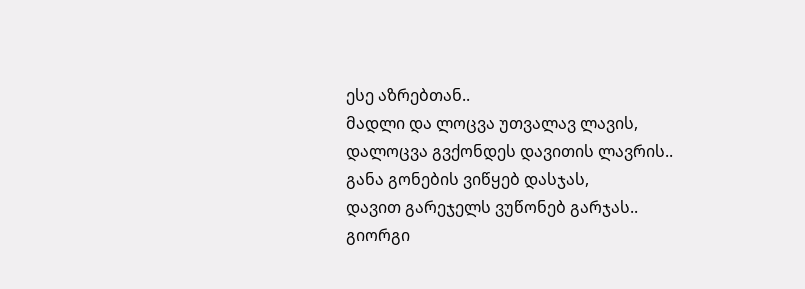ესე აზრებთან..
მადლი და ლოცვა უთვალავ ლავის,
დალოცვა გვქონდეს დავითის ლავრის..
განა გონების ვიწყებ დასჯას,
დავით გარეჯელს ვუწონებ გარჯას..
გიორგი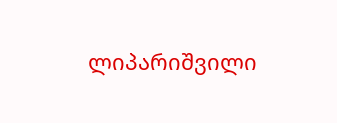ლიპარიშვილი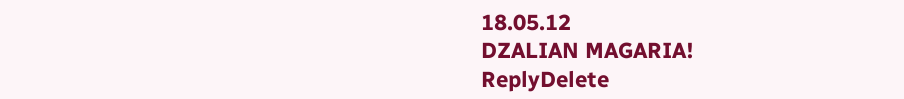18.05.12
DZALIAN MAGARIA!
ReplyDelete